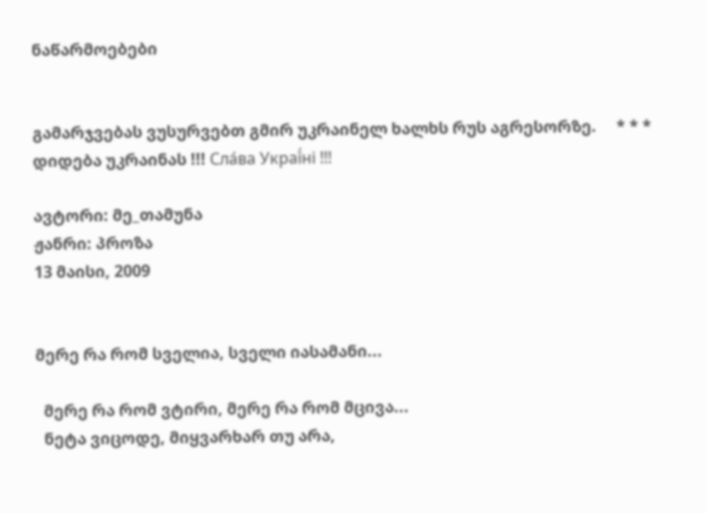ნაწარმოებები


გამარჯვებას ვუსურვებთ გმირ უკრაინელ ხალხს რუს აგრესორზე.     * * *     დიდება უკრაინას !!! Сла́ва Украї́ні !!!

ავტორი: მე_თამუნა
ჟანრი: პროზა
13 მაისი, 2009


მერე რა რომ სველია, სველი იასამანი...

  მერე რა რომ ვტირი, მერე რა რომ მცივა...
  ნეტა ვიცოდე, მიყვარხარ თუ არა,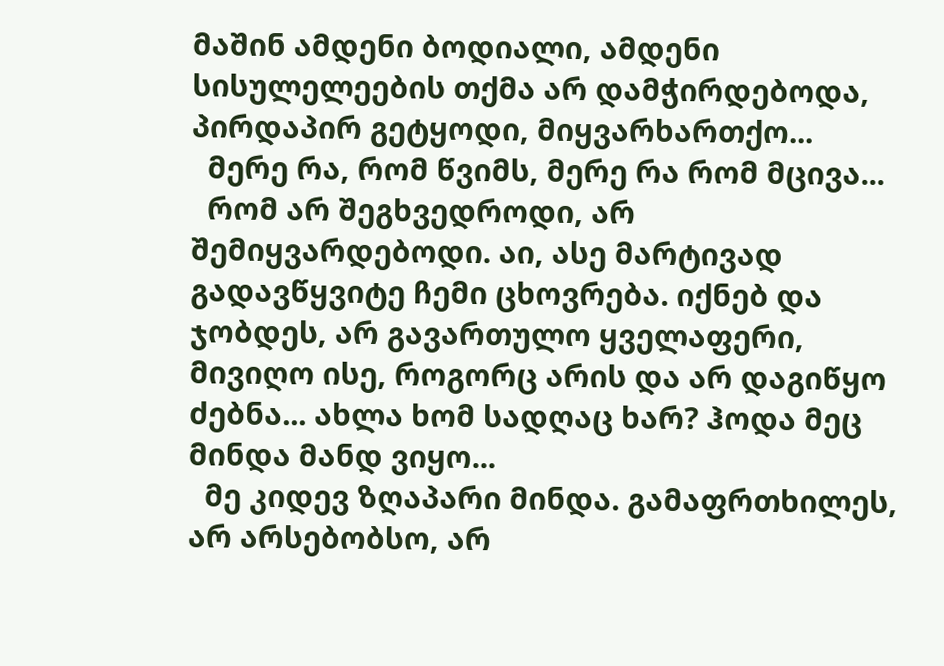მაშინ ამდენი ბოდიალი, ამდენი სისულელეების თქმა არ დამჭირდებოდა, პირდაპირ გეტყოდი, მიყვარხართქო...
  მერე რა, რომ წვიმს, მერე რა რომ მცივა...
  რომ არ შეგხვედროდი, არ შემიყვარდებოდი. აი, ასე მარტივად გადავწყვიტე ჩემი ცხოვრება. იქნებ და ჯობდეს, არ გავართულო ყველაფერი, მივიღო ისე, როგორც არის და არ დაგიწყო ძებნა... ახლა ხომ სადღაც ხარ? ჰოდა მეც  მინდა მანდ ვიყო...
  მე კიდევ ზღაპარი მინდა. გამაფრთხილეს, არ არსებობსო, არ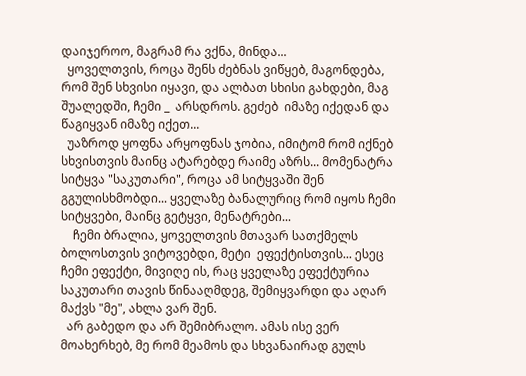დაიჯეროო, მაგრამ რა ვქნა, მინდა...
  ყოველთვის, როცა შენს ძებნას ვიწყებ, მაგონდება, რომ შენ სხვისი იყავი, და ალბათ სხისი გახდები, მაგ შუალედში, ჩემი _  არსდროს. გეძებ  იმაზე იქედან და წაგიყვან იმაზე იქეთ...
  უაზროდ ყოფნა არყოფნას ჯობია, იმიტომ რომ იქნებ სხვისთვის მაინც ატარებდე რაიმე აზრს... მომენატრა სიტყვა "საკუთარი", როცა ამ სიტყვაში შენ გგულისხმობდი... ყველაზე ბანალურიც რომ იყოს ჩემი სიტყვები, მაინც გეტყვი, მენატრები...
    ჩემი ბრალია, ყოველთვის მთავარ სათქმელს ბოლოსთვის ვიტოვებდი, მეტი  ეფექტისთვის... ესეც ჩემი ეფექტი, მივიღე ის, რაც ყველაზე ეფექტურია საკუთარი თავის წინააღმდეგ, შემიყვარდი და აღარ მაქვს "მე", ახლა ვარ შენ.
  არ გაბედო და არ შემიბრალო. ამას ისე ვერ მოახერხებ, მე რომ მეამოს და სხვანაირად გულს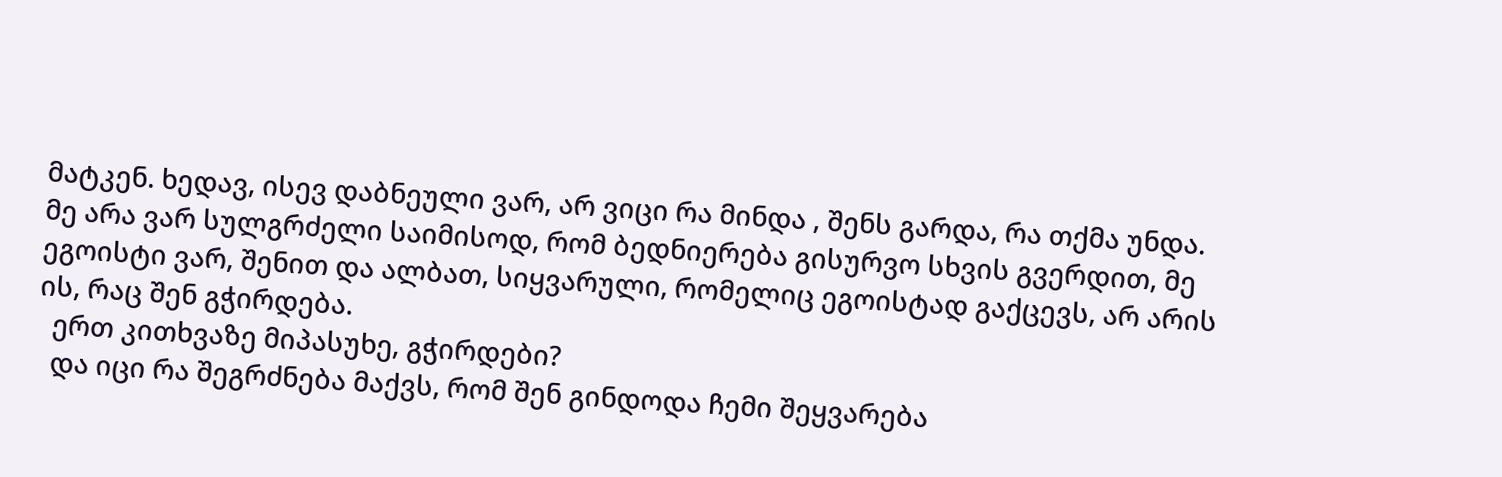მატკენ. ხედავ, ისევ დაბნეული ვარ, არ ვიცი რა მინდა , შენს გარდა, რა თქმა უნდა. მე არა ვარ სულგრძელი საიმისოდ, რომ ბედნიერება გისურვო სხვის გვერდით, მე ეგოისტი ვარ, შენით და ალბათ, სიყვარული, რომელიც ეგოისტად გაქცევს, არ არის ის, რაც შენ გჭირდება.
  ერთ კითხვაზე მიპასუხე, გჭირდები?
  და იცი რა შეგრძნება მაქვს, რომ შენ გინდოდა ჩემი შეყვარება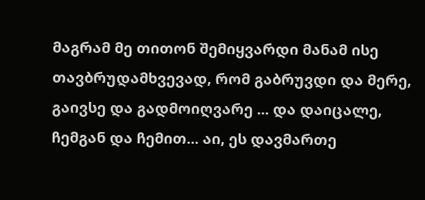მაგრამ მე თითონ შემიყვარდი მანამ ისე თავბრუდამხვევად, რომ გაბრუვდი და მერე, გაივსე და გადმოიღვარე ... და დაიცალე, ჩემგან და ჩემით... აი, ეს დავმართე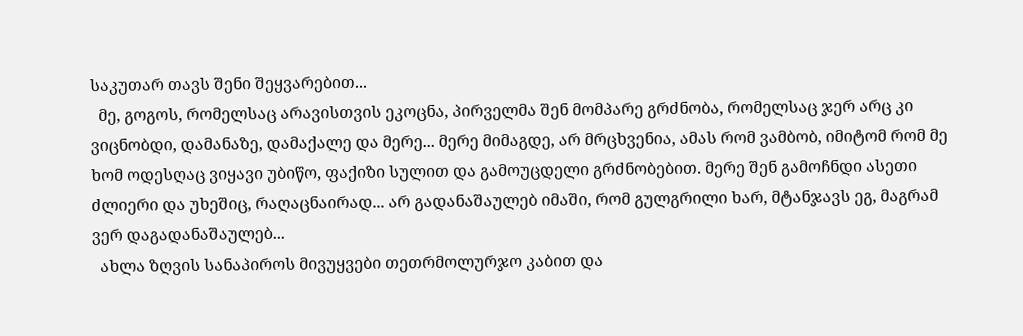საკუთარ თავს შენი შეყვარებით...
  მე, გოგოს, რომელსაც არავისთვის ეკოცნა, პირველმა შენ მომპარე გრძნობა, რომელსაც ჯერ არც კი ვიცნობდი, დამანაზე, დამაქალე და მერე... მერე მიმაგდე, არ მრცხვენია, ამას რომ ვამბობ, იმიტომ რომ მე ხომ ოდესღაც ვიყავი უბიწო, ფაქიზი სულით და გამოუცდელი გრძნობებით. მერე შენ გამოჩნდი ასეთი ძლიერი და უხეშიც, რაღაცნაირად... არ გადანაშაულებ იმაში, რომ გულგრილი ხარ, მტანჯავს ეგ, მაგრამ ვერ დაგადანაშაულებ...
  ახლა ზღვის სანაპიროს მივუყვები თეთრმოლურჯო კაბით და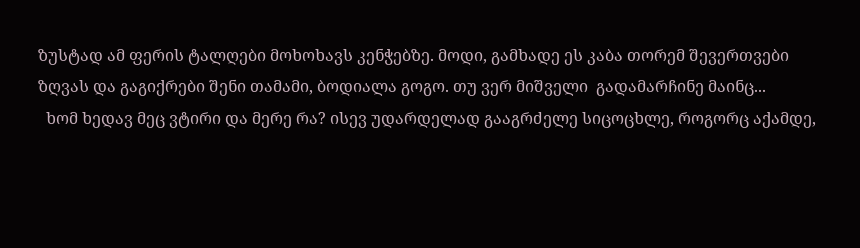ზუსტად ამ ფერის ტალღები მოხოხავს კენჭებზე. მოდი, გამხადე ეს კაბა თორემ შევერთვები ზღვას და გაგიქრები შენი თამამი, ბოდიალა გოგო. თუ ვერ მიშველი  გადამარჩინე მაინც...
  ხომ ხედავ მეც ვტირი და მერე რა? ისევ უდარდელად გააგრძელე სიცოცხლე, როგორც აქამდე,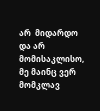არ  მიდარდო და არ მომისაკლისო, მე მაინც ვერ მომკლავ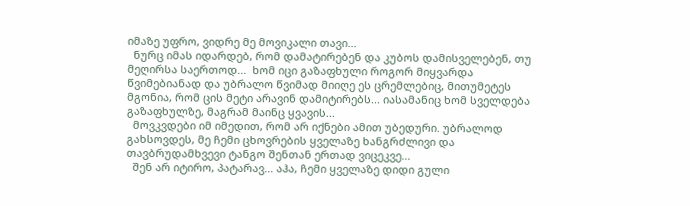იმაზე უფრო, ვიდრე მე მოვიკალი თავი...
  ნურც იმას იდარდებ, რომ დამატირებენ და კუბოს დამისველებენ, თუ მეღირსა საერთოდ...  ხომ იცი გაზაფხული როგორ მიყვარდა წვიმებიანად და უბრალო წვიმად მიიღე ეს ცრემლებიც, მითუმეტეს მგონია, რომ ცის მეტი არავინ დამიტირებს... იასამანიც ხომ სველდება გაზაფხულზე, მაგრამ მაინც ყვავის...
  მოვკვდები იმ იმედით, რომ არ იქნები ამით უბედური. უბრალოდ გახსოვდეს, მე ჩემი ცხოვრების ყველაზე ხანგრძლივი და თავბრუდამხვევი ტანგო შენთან ერთად ვიცეკვე...
  შენ არ იტირო, პატარავ... აჰა, ჩემი ყველაზე დიდი გული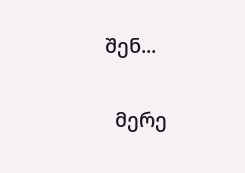შენ...

  მერე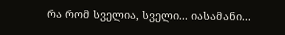რა რომ სველია, სველი... იასამანი...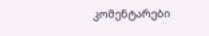კომენტარები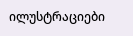ილუსტრაციები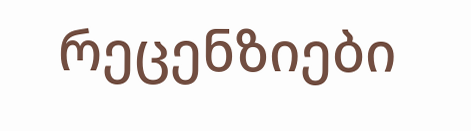რეცენზიები